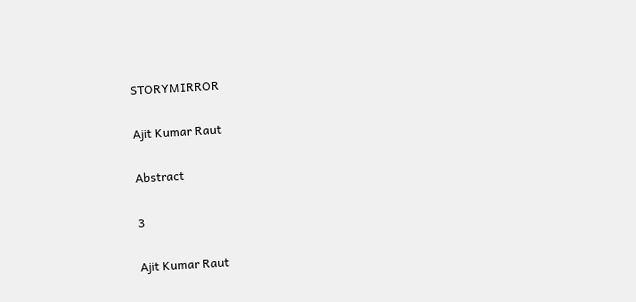STORYMIRROR

Ajit Kumar Raut

Abstract

3

Ajit Kumar Raut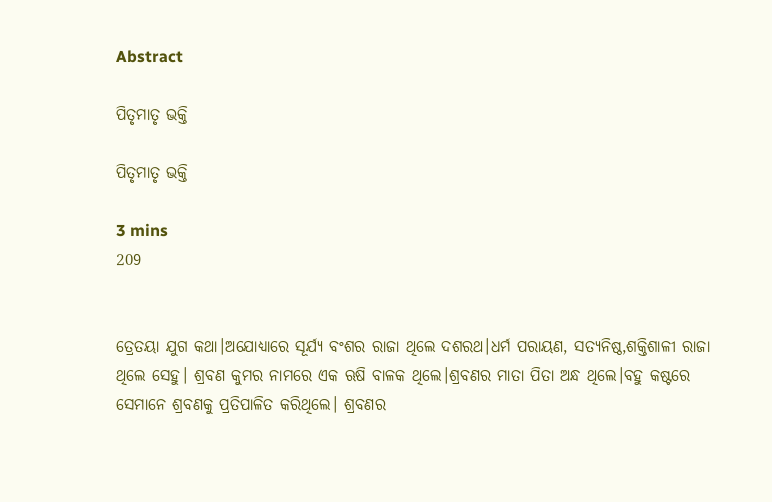Abstract

ପିତୃମାତୃ ଭକ୍ତି

ପିତୃମାତୃ ଭକ୍ତି

3 mins
209


ତ୍ରେତୟା ଯୁଗ କଥା।ଅଯୋଧ୍ୟାରେ ସୂର୍ଯ୍ୟ ବଂଶର ରାଜା ଥିଲେ ଦଶରଥ।ଧର୍ମ ପରାୟଣ, ସତ୍ୟନିଷ୍ଠ,ଶକ୍ତିଶାଳୀ ରାଜା ଥିଲେ ସେହୁ। ଶ୍ରବଣ କୁମର ନାମରେ ଏକ ଋଷି ବାଳକ ଥିଲେ।ଶ୍ରବଣର ମାତା ପିତା ଅନ୍ଧ ଥିଲେ।ବହୁ କଷ୍ଟରେ ସେମାନେ ଶ୍ରବଣକୁ ପ୍ରତିପାଳିତ କରିଥିଲେ। ଶ୍ରବଣର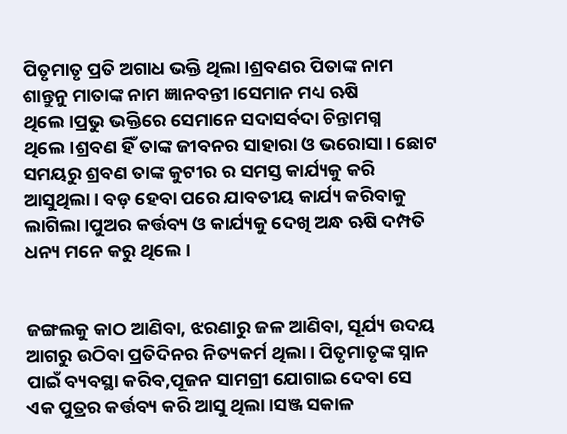ପିତୃମାତୃ ପ୍ରତି ଅଗାଧ ଭକ୍ତି ଥିଲା।ଶ୍ରବଣର ପିତାଙ୍କ ନାମ ଶାନ୍ତୁନୁ ମାତାଙ୍କ ନାମ ଜ୍ଞାନବନ୍ତୀ।ସେମାନ ମଧ୍ୟ ଋଷି ଥିଲେ।ପ୍ରଭୁ ଭକ୍ତିରେ ସେମାନେ ସଦାସର୍ବଦା ଚିନ୍ତାମଗ୍ନ ଥିଲେ।ଶ୍ରବଣ ହିଁ ତାଙ୍କ ଜୀବନର ସାହାରା ଓ ଭରୋସା। ଛୋଟ ସମୟରୁ ଶ୍ରବଣ ତାଙ୍କ କୁଟୀର ର ସମସ୍ତ କାର୍ଯ୍ୟକୁ କରି ଆସୁଥିଲା। ବଡ଼ ହେବା ପରେ ଯାବତୀୟ କାର୍ଯ୍ୟ କରିବାକୁ ଲାଗିଲା।ପୁଅର କର୍ତ୍ତବ୍ୟ ଓ କାର୍ଯ୍ୟକୁ ଦେଖି ଅନ୍ଧ ଋଷି ଦମ୍ପତି ଧନ୍ୟ ମନେ କରୁ ଥିଲେ।


ଜଙ୍ଗଲକୁ କାଠ ଆଣିବା, ଝରଣାରୁ ଜଳ ଆଣିବା, ସୂର୍ଯ୍ୟ ଉଦୟ ଆଗରୁ ଉଠିବା ପ୍ରତିଦିନର ନିତ୍ୟକର୍ମ ଥିଲା। ପିତୃମାତୃଙ୍କ ସ୍ନାନ ପାଇଁ ବ୍ୟବସ୍ଥା କରିବ,ପୂଜନ ସାମଗ୍ରୀ ଯୋଗାଇ ଦେବା ସେ ଏକ ପୁତ୍ରର କର୍ତ୍ତବ୍ୟ କରି ଆସୁ ଥିଲା।ସଞ୍ଜ ସକାଳ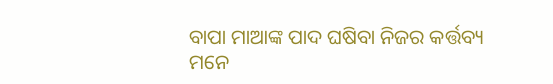ବାପା ମାଆଙ୍କ ପାଦ ଘଷିବା ନିଜର କର୍ତ୍ତବ୍ୟ ମନେ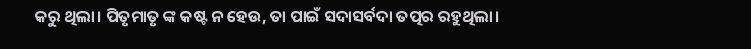କରୁ ଥିଲା। ପିତୃମାତୃ ଙ୍କ କଷ୍ଟ ନ ହେଉ, ତା ପାଇଁ ସଦାସର୍ବଦା ତତ୍ପର ରହୁଥିଲା।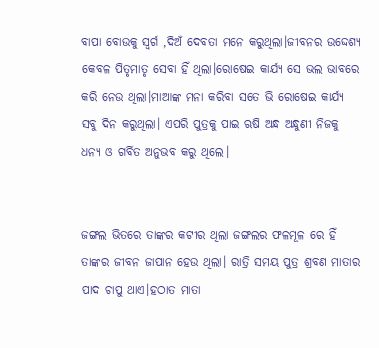ବାପା ବୋଉକୁ ସ୍ବର୍ଗ ,ଦିଅଁ ଦେବତା ମନେ କରୁଥିଲା।ଜୀବନର ଉଦ୍ଦେଶ୍ୟ କେବଳ ପିତୃମାତୃ ସେବା ହିଁ ଥିଲା।ରୋଷେଇ କାର୍ଯ୍ୟ ସେ ଭଲ ଭାବରେ କରି ନେଉ ଥିଲା।ମାଆଙ୍କ ମନା କରିବା ସତେ ଭି ରୋଷେଇ କାର୍ଯ୍ୟ ସବୁ ଦିନ କରୁଥିଲା। ଏପରି ପୁତ୍ରକୁ ପାଇ ଋଷି ଅନ୍ଧ ଅନ୍ଧୁଣୀ ନିଜକୁ ଧନ୍ୟ ଓ ଗର୍ବିତ ଅନୁଭବ କରୁ ଥିଲେ।


ଜଙ୍ଗଲ ଭିତରେ ତାଙ୍କର କଟୀର ଥିଲା ଜଙ୍ଗଲର ଫଳମୂଳ ରେ ହିଁ ତାଙ୍କର ଜୀବନ ଜାପାନ ହେଉ ଥିଲା। ରାତ୍ରି ସମୟ ପୁତ୍ର ଶ୍ରବଣ ମାତାର ପାଦ ଚାପୁ ଥାଏ।ହଠାତ ମାତା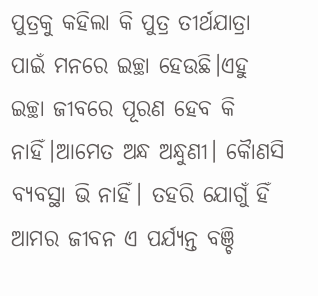ପୁତ୍ରକୁ କହିଲା କି ପୁତ୍ର ତୀର୍ଥଯାତ୍ରା ପାଇଁ ମନରେ ଇଚ୍ଛା ହେଉଛି।ଏହୁ ଇଚ୍ଛା ଜୀବରେ ପୂରଣ ହେବ କି ନାହିଁ।ଆମେତ ଅନ୍ଧ ଅନ୍ଧୁଣୀ। କୋୖଣସି ବ୍ୟବସ୍ଥା ଭି ନାହିଁ। ତହରି ଯୋଗୁଁ ହିଁ ଆମର ଜୀବନ ଏ ପର୍ଯ୍ୟନ୍ତ ବଞ୍ଚି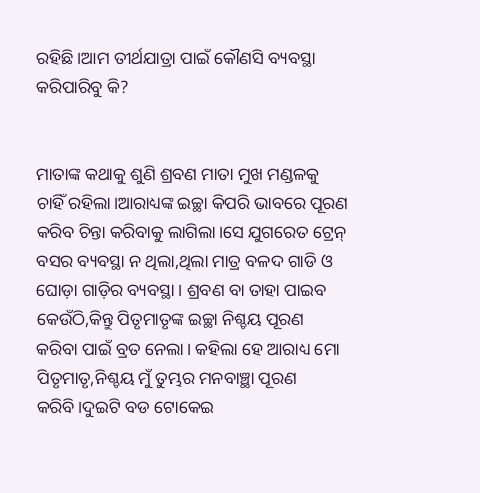ରହିଛି।ଆମ ତୀର୍ଥଯାତ୍ରା ପାଇଁ କୌଣସି ବ୍ୟବସ୍ଥା କରିପାରିବୁ କି?


ମାତାଙ୍କ କଥାକୁ ଶୁଣି ଶ୍ରବଣ ମାତା ମୁଖ ମଣ୍ଡଳକୁ ଚାହିଁ ରହିଲା।ଆରାଧ୍ୟଙ୍କ ଇଚ୍ଛା କିପରି ଭାବରେ ପୂରଣ କରିବ ଚିନ୍ତା କରିବାକୁ ଲାଗିଲା।ସେ ଯୁଗରେତ ଟ୍ରେନ୍ ବସର ବ୍ୟବସ୍ଥା ନ ଥିଲା,ଥିଲା ମାତ୍ର ବଳଦ ଗାଡି ଓ ଘୋଡ଼ା ଗାଡ଼ିର ବ୍ୟବସ୍ଥା। ଶ୍ରବଣ ବା ତାହା ପାଇବ କେଉଁଠି,କିନ୍ତୁ ପିତୃମାତୃଙ୍କ ଇଚ୍ଛା ନିଶ୍ଚୟ ପୂରଣ କରିବା ପାଇଁ ବ୍ରତ ନେଲା। କହିଲା ହେ ଆରାଧ୍ୟ ମୋ ପିତୃମାତୃ,ନିଶ୍ଚୟ ମୁଁ ତୁମ୍ଭର ମନବାଞ୍ଛା ପୂରଣ କରିବି।ଦୁଇଟି ବଡ ଟୋକେଇ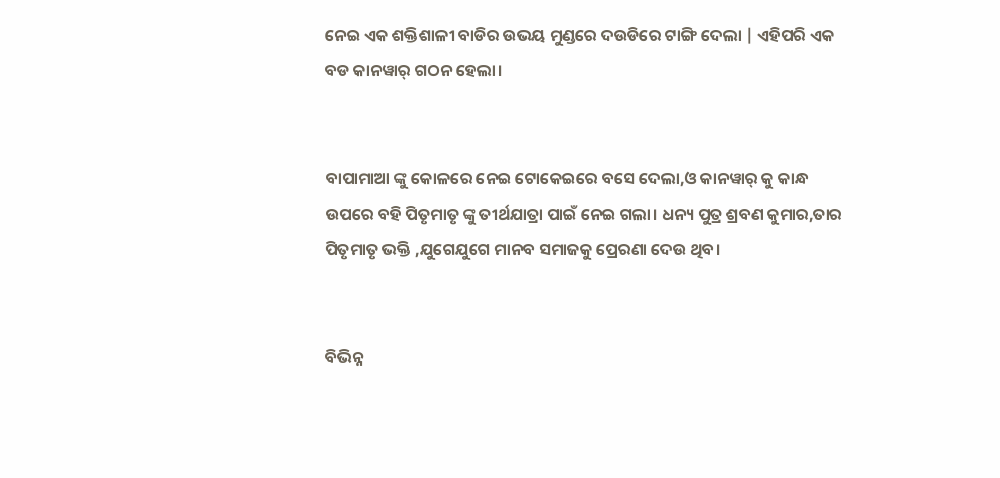ନେଇ ଏକ ଶକ୍ତିଶାଳୀ ବାଡିର ଉଭୟ ମୁଣ୍ଡରେ ଦଉଡିରେ ଟାଙ୍ଗି ଦେଲା | ଏହିପରି ଏକ ବଡ କାନୱାର୍ ଗଠନ ହେଲା।


ବାପାମାଆ ଙ୍କୁ କୋଳରେ ନେଇ ଟୋକେଇରେ ବସେ ଦେଲା,ଓ କାନୱାର୍ କୁ କାନ୍ଧ ଉପରେ ବହି ପିତୃମାତୃ ଙ୍କୁ ତୀର୍ଥଯାତ୍ରା ପାଇଁ ନେଇ ଗଲା। ଧନ୍ୟ ପୁତ୍ର ଶ୍ରବଣ କୁମାର,ତାର ପିତୃମାତୃ ଭକ୍ତି ,ଯୁଗେଯୁଗେ ମାନବ ସମାଜକୁ ପ୍ରେରଣା ଦେଉ ଥିବ।


ବିଭିନ୍ନ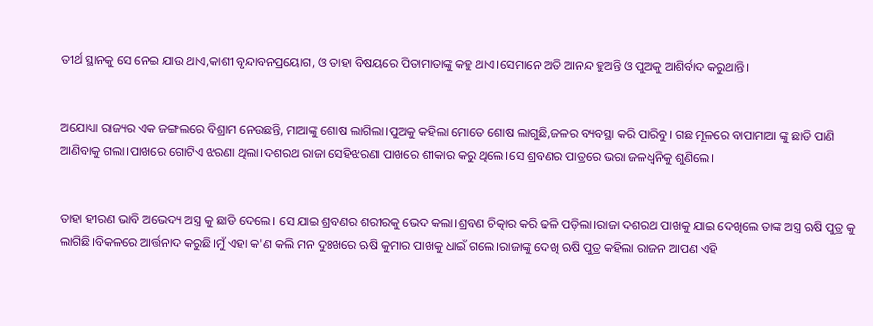ତୀର୍ଥ ସ୍ଥାନକୁ ସେ ନେଇ ଯାଉ ଥାଏ,କାଶୀ ବୃନ୍ଦାବନପ୍ରୟୋଗ, ଓ ତାହା ବିଷୟରେ ପିତାମାତାଙ୍କୁ କହୁ ଥାଏ।ସେମାନେ ଅତି ଆନନ୍ଦ ହୁଅନ୍ତି ଓ ପୁଅକୁ ଆଶିର୍ବାଦ କରୁଥାନ୍ତି।


ଅଯୋଧ୍ୟା ରାଜ୍ୟର ଏକ ଜଙ୍ଗଲରେ ବିଶ୍ରାମ ନେଉଛନ୍ତି, ମାଆଙ୍କୁ ଶୋଷ ଲାଗିଲା।ପୁଅକୁ କହିଲା ମୋତେ ଶୋଷ ଲାଗୁଛି,ଜଳର ବ୍ୟବସ୍ଥା କରି ପାରିବୁ। ଗଛ ମୂଳରେ ବାପାମାଆ ଙ୍କୁ ଛାଡି ପାଣି ଆଣିବାକୁ ଗଲା।ପାଖରେ ଗୋଟିଏ ଝରଣା ଥିଲା।ଦଶରଥ ରାଜା ସେହିଝରଣା ପାଖରେ ଶୀକାର କରୁ ଥିଲେ।ସେ ଶ୍ରବଣର ପାତ୍ରରେ ଭରା ଜଳଧ୍ବନିକୁ ଶୁଣିଲେ।


ତାହା ହୀରଣ ଭାବି ଅଭେଦ୍ୟ ଅସ୍ତ୍ର କୁ ଛାଡି ଦେଲେ। ସେ ଯାଇ ଶ୍ରବଣର ଶରୀରକୁ ଭେଦ କଲା।ଶ୍ରବଣ ଚିତ୍କାର କରି ଢଳି ପଡ଼ିଲା।ରାଜା ଦଶରଥ ପାଖକୁ ଯାଇ ଦେଖିଲେ ତାଙ୍କ ଅସ୍ତ୍ର ଋଷି ପୁତ୍ର କୁ ଲାଗିଛି।ବିକଳରେ ଆର୍ତ୍ତନାଦ କରୁଛି।ମୁଁ ଏହା କ'ଣ କଲି ମନ ଦୁଃଖରେ ଋଷି କୁମାର ପାଖକୁ ଧାଇଁ ଗଲେ।ରାଜାଙ୍କୁ ଦେଖି ଋଷି ପୁତ୍ର କହିଲା ରାଜନ ଆପଣ ଏହି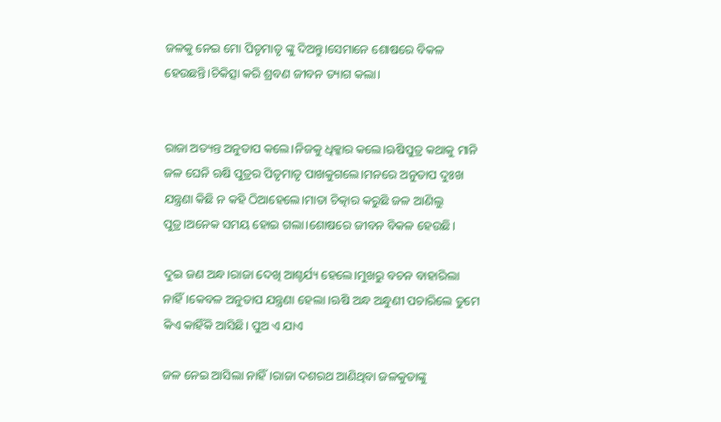ଜଳକୁ ନେଇ ମୋ ପିତୃମାତୃ ଙ୍କୁ ଦିଅନ୍ତୁ।ସେମାନେ ଶୋଷରେ ବିକଳ ହେଉଛନ୍ତି।ଚିକିତ୍ସା କରି ଶ୍ରବଣ ଜୀବନ ତ୍ୟାଗ କଲା।


ରାଜା ଅତ୍ୟନ୍ତ ଅନୁତାପ କଲେ।ନିଜକୁ ଧିକ୍କାର କଲେ।ଋଷିପୁତ୍ର କଥାକୁ ମାନି ଜଳ ଘେନି ଋଷି ପୁତ୍ରର ପିତୃମାତୃ ପାଖକୁଗଲେ।ମନରେ ଅନୁତାପ ଦୁଃଖ ଯନ୍ତ୍ରଣା କିଛି ନ କହି ଠିଆହେଲେ।ମାତା ଚିତ୍କାର କରୁଛି ଜଳ ଆଣିଲୁ ପୁତ୍ର।ଅନେକ ସମୟ ହୋଇ ଗଲା।ଶୋଷରେ ଜୀବନ ବିକଳ ହେଉଛି।

ଦୁଇ ଜଣ ଅନ୍ଧ।ରାଜା ଦେଖି ଆଶ୍ଚର୍ଯ୍ୟ ହେଲେ।ମୁଖରୁ ବଚନ ବାହାରିଲା ନାହିଁ।କେବଳ ଅନୁତାପ ଯନ୍ତ୍ରଣା ହେଲା ।ଋଷି ଅନ୍ଧ ଅନ୍ଧୁଣୀ ପଚାରିଲେ ତୁମେ କିଏ କାହିଁକି ଆସିଛି। ପୁଅ ଏ ଯାଏ

ଜଳ ନେଇ ଆସିଲା ନାହିଁ।ରାଜା ଦଶରଥ ଆଣିଥିବା ଜଳକୁତାଙ୍କୁ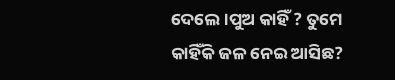ଦେଲେ।ପୁଅ କାହିଁ ? ତୁମେ କାହିଁକି ଜଳ ନେଇ ଆସିଛ?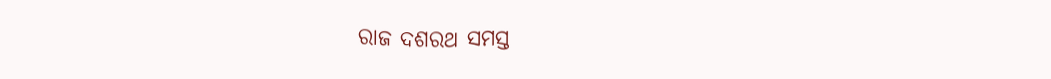ରାଜ ଦଶରଥ ସମସ୍ତ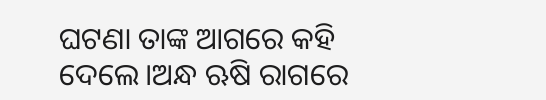ଘଟଣା ତାଙ୍କ ଆଗରେ କହି ଦେଲେ।ଅନ୍ଧ ଋଷି ରାଗରେ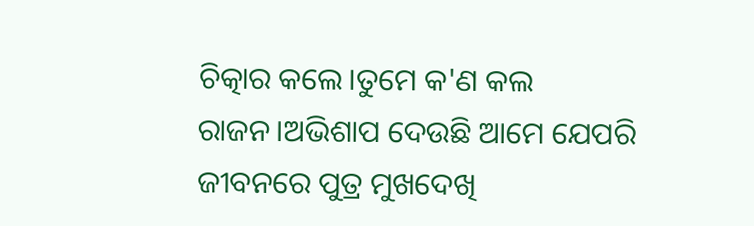ଚିତ୍କାର କଲେ।ତୁମେ କ'ଣ କଲ ରାଜନ।ଅଭିଶାପ ଦେଉଛି ଆମେ ଯେପରି ଜୀବନରେ ପୁତ୍ର ମୁଖଦେଖି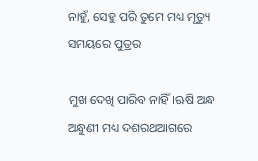ନାହୁଁ, ସେହୁ ପରି ତୁମେ ମଧ୍ୟ ମୃତ୍ୟୁ ସମୟରେ ପୁତ୍ରର

ମୁଖ ଦେଖି ପାରିବ ନାହିଁ।ଋଷି ଅନ୍ଧ ଅନ୍ଧୁଣୀ ମଧ୍ୟ ଦଶରଥଆଗରେ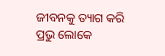ଜୀବନକୁ ତ୍ୟାଗ କରି ପ୍ରଭୁ ଲୋକେ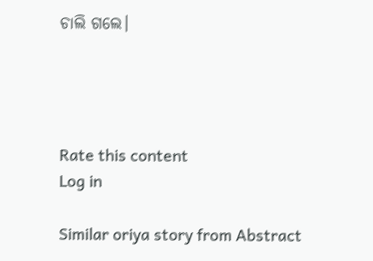ଚାଲି ଗଲେ।




Rate this content
Log in

Similar oriya story from Abstract